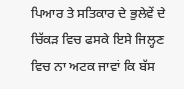ਪਿਆਰ ਤੇ ਸਤਿਕਾਰ ਦੇ ਭੁਲੇਵੇਂ ਦੇ ਚਿੱਕੜ ਵਿਚ ਫਸਕੇ ਇਸੇ ਜਿਲ੍ਹਣ ਵਿਚ ਨਾ ਅਟਕ ਜਾਵਾਂ ਕਿ ਬੱਸ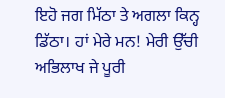ਇਹੋ ਜਗ ਮਿੱਠਾ ਤੇ ਅਗਲਾ ਕਿਨ੍ਹ ਡਿੱਠਾ। ਹਾਂ ਮੇਰੇ ਮਨ! ਮੇਰੀ ਉੱਚੀ ਅਭਿਲਾਖ ਜੇ ਪੂਰੀ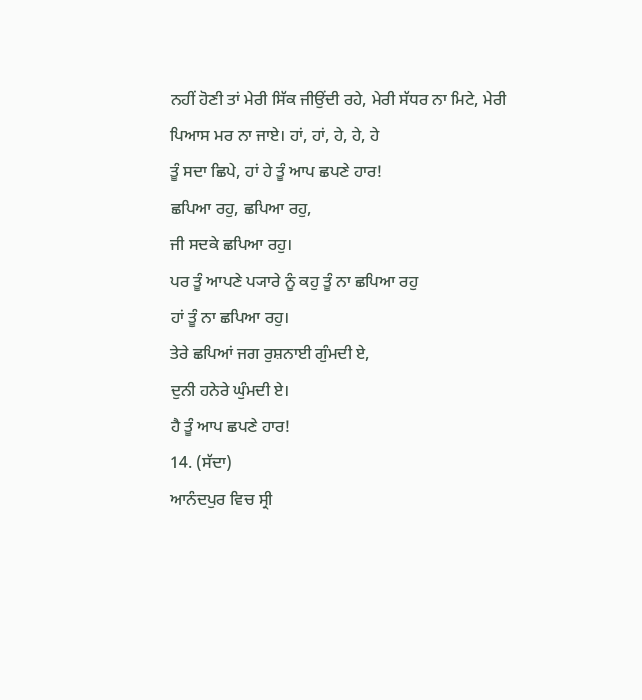ਨਹੀਂ ਹੋਣੀ ਤਾਂ ਮੇਰੀ ਸਿੱਕ ਜੀਉਂਦੀ ਰਹੇ, ਮੇਰੀ ਸੱਧਰ ਨਾ ਮਿਟੇ, ਮੇਰੀ ਪਿਆਸ ਮਰ ਨਾ ਜਾਏ। ਹਾਂ, ਹਾਂ, ਹੇ, ਹੇ, ਹੇ
ਤੂੰ ਸਦਾ ਛਿਪੇ, ਹਾਂ ਹੇ ਤੂੰ ਆਪ ਛਪਣੇ ਹਾਰ!
ਛਪਿਆ ਰਹੁ, ਛਪਿਆ ਰਹੁ,
ਜੀ ਸਦਕੇ ਛਪਿਆ ਰਹੁ।
ਪਰ ਤੂੰ ਆਪਣੇ ਪ੍ਯਾਰੇ ਨੂੰ ਕਹੁ ਤੂੰ ਨਾ ਛਪਿਆ ਰਹੁ
ਹਾਂ ਤੂੰ ਨਾ ਛਪਿਆ ਰਹੁ।
ਤੇਰੇ ਛਪਿਆਂ ਜਗ ਰੁਸ਼ਨਾਈ ਗੁੰਮਦੀ ਏ,
ਦੁਨੀ ਹਨੇਰੇ ਘੁੰਮਦੀ ਏ।
ਹੈ ਤੂੰ ਆਪ ਛਪਣੇ ਹਾਰ!
14. (ਸੱਦਾ)
ਆਨੰਦਪੁਰ ਵਿਚ ਸ੍ਰੀ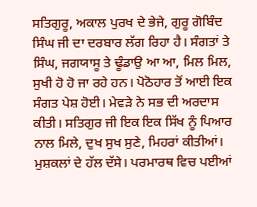ਸਤਿਗੁਰੂ, ਅਕਾਲ ਪੁਰਖ ਦੇ ਭੇਜੇ, ਗੁਰੂ ਗੋਬਿੰਦ ਸਿੰਘ ਜੀ ਦਾ ਦਰਬਾਰ ਲੱਗ ਰਿਹਾ ਹੈ। ਸੰਗਤਾਂ ਤੇ ਸਿੰਘ, ਜਗਯਾਸੂ ਤੇ ਢੂੰਡਾਉ ਆ ਆ, ਮਿਲ ਮਿਲ, ਸੁਖੀ ਹੋ ਹੋ ਜਾ ਰਹੇ ਹਨ। ਪੋਠੋਹਾਰ ਤੋਂ ਆਈ ਇਕ ਸੰਗਤ ਪੇਸ਼ ਹੋਈ। ਮੇਵੜੇ ਨੇ ਸਭ ਦੀ ਅਰਦਾਸ ਕੀਤੀ। ਸਤਿਗੁਰ ਜੀ ਇਕ ਇਕ ਸਿੱਖ ਨੂੰ ਪਿਆਰ ਨਾਲ ਮਿਲੇ, ਦੁਖ ਸੁਖ ਸੁਣੇ, ਮਿਹਰਾਂ ਕੀਤੀਆਂ। ਮੁਸ਼ਕਲਾਂ ਦੇ ਹੱਲ ਦੱਸੇ। ਪਰਮਾਰਥ ਵਿਚ ਪਈਆਂ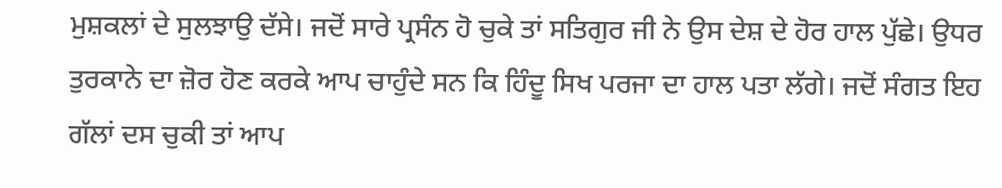ਮੁਸ਼ਕਲਾਂ ਦੇ ਸੁਲਝਾਉ ਦੱਸੇ। ਜਦੋਂ ਸਾਰੇ ਪ੍ਰਸੰਨ ਹੋ ਚੁਕੇ ਤਾਂ ਸਤਿਗੁਰ ਜੀ ਨੇ ਉਸ ਦੇਸ਼ ਦੇ ਹੋਰ ਹਾਲ ਪੁੱਛੇ। ਉਧਰ ਤੁਰਕਾਨੇ ਦਾ ਜ਼ੋਰ ਹੋਣ ਕਰਕੇ ਆਪ ਚਾਹੁੰਦੇ ਸਨ ਕਿ ਹਿੰਦੂ ਸਿਖ ਪਰਜਾ ਦਾ ਹਾਲ ਪਤਾ ਲੱਗੇ। ਜਦੋਂ ਸੰਗਤ ਇਹ ਗੱਲਾਂ ਦਸ ਚੁਕੀ ਤਾਂ ਆਪ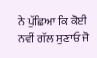ਨੇ ਪੁੱਛਿਆ ਕਿ ਕੋਈ ਨਵੀਂ ਗੱਲ ਸੁਣਾਓ ਜੋ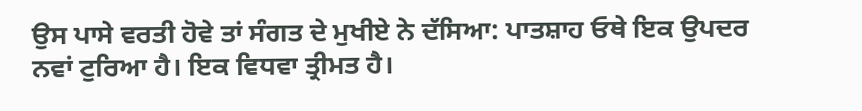ਉਸ ਪਾਸੇ ਵਰਤੀ ਹੋਵੇ ਤਾਂ ਸੰਗਤ ਦੇ ਮੁਖੀਏ ਨੇ ਦੱਸਿਆ: ਪਾਤਸ਼ਾਹ ਓਥੇ ਇਕ ਉਪਦਰ ਨਵਾਂ ਟੁਰਿਆ ਹੈ। ਇਕ ਵਿਧਵਾ ਤ੍ਰੀਮਤ ਹੈ।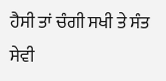ਹੈਸੀ ਤਾਂ ਚੰਗੀ ਸਖੀ ਤੇ ਸੰਤ ਸੇਵੀ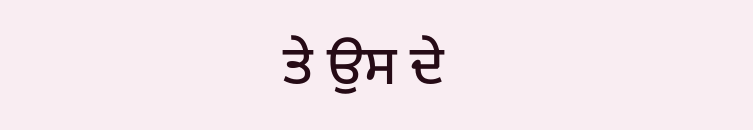ਤੇ ਉਸ ਦੇ